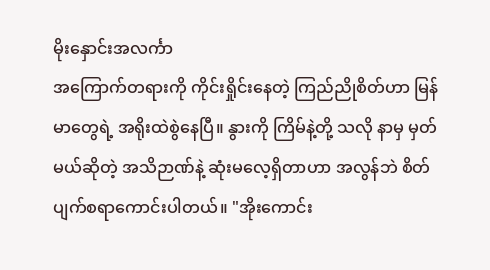မိုးနှောင်းအလင်္ကာ
အကြောက်တရားကို ကိုင်းရှိုင်းနေတဲ့ ကြည်ညိုစိတ်ဟာ မြန်မာတွေရဲ့ အရိုးထဲစွဲနေပြီ။ နွားကို ကြိမ်နဲ့တို့ သလို နာမှ မှတ်မယ်ဆိုတဲ့ အသိဉာဏ်နဲ့ ဆုံးမလေ့ရှိတာဟာ အလွန်ဘဲ စိတ်ပျက်စရာကောင်းပါတယ်။ "အိုးကောင်း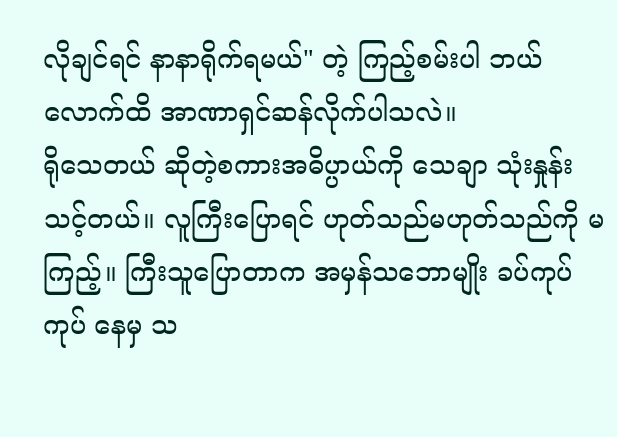လိုချင်ရင် နာနာရိုက်ရမယ်" တဲ့ ကြည့်စမ်းပါ ဘယ်လောက်ထိ အာဏာရှင်ဆန်လိုက်ပါသလဲ။
ရိုသေတယ် ဆိုတဲ့စကားအဓိပ္ပာယ်ကို သေချာ သုံးနှုန်းသင့်တယ်။ လူကြီးပြောရင် ဟုတ်သည်မဟုတ်သည်ကို မကြည့်။ ကြီးသူပြောတာက အမှန်သဘောမျိုး ခပ်ကုပ်ကုပ် နေမှ သ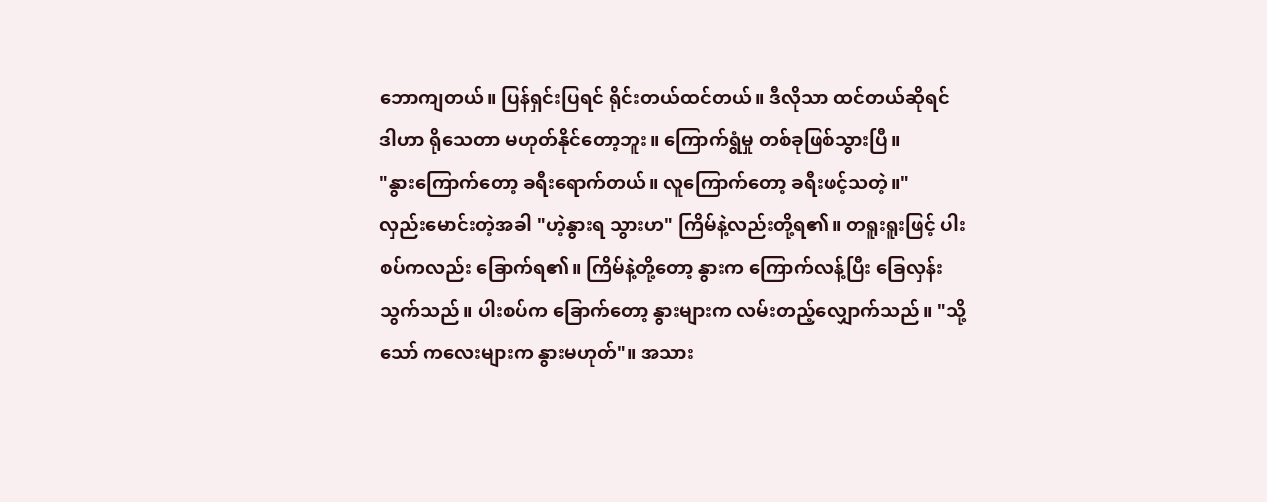ဘောကျတယ်။ ပြန်ရှင်းပြရင် ရိုင်းတယ်ထင်တယ်။ ဒီလိုသာ ထင်တယ်ဆိုရင် ဒါဟာ ရိုသေတာ မဟုတ်နိုင်တော့ဘူး။ ကြောက်ရွံမှု တစ်ခုဖြစ်သွားပြီ။
"နွားကြောက်တော့ ခရီးရောက်တယ်။ လူကြောက်တော့ ခရီးဖင့်သတဲ့။"
လှည်းမောင်းတဲ့အခါ "ဟဲ့နွားရ သွားဟ" ကြိမ်နဲ့လည်းတို့ရ၏။ တရူးရူးဖြင့် ပါးစပ်ကလည်း ခြောက်ရ၏။ ကြိမ်နဲ့တို့တော့ နွားက ကြောက်လန့်ပြီး ခြေလှန်းသွက်သည်။ ပါးစပ်က ခြောက်တော့ နွားများက လမ်းတည့်လျှောက်သည်။ "သို့သော် ကလေးများက နွားမဟုတ်"။ အသား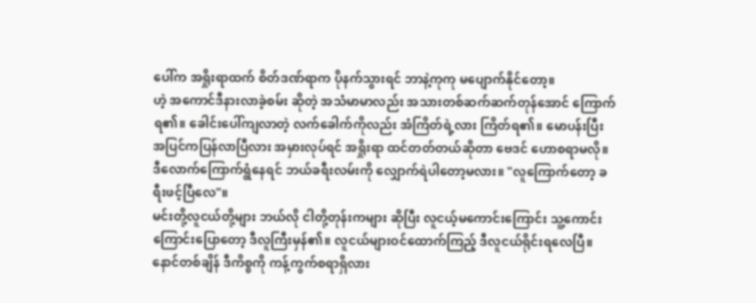ပေါ်က အရှိုးရာထက် စိတ်ဒဏ်ရာက ပိုနက်သွားရင် ဘာနဲ့ကုကု မပျောက်နိုင်တော့။
ဟဲ့ အကောင်ဒီနားလာခဲ့စမ်း ဆိုတဲ့ အသံမာမာလည်း အသားတစ်ဆက်ဆက်တုန်အောင် ကြောက်ရ၏။ ခေါင်းပေါ်ကျလာတဲ့ လက်ခေါက်ကိုလည်း အံကြိတ်ရဲ့လား ကြိတ်ရ၏။ မောပန်းပြီး အပြင်ကပြန်လာပြီလား အမှားလုပ်ရင် အရှိုးရာ ထင်တတ်တယ်ဆိုတာ ဗေဒင် ဟောစရာမလို။ ဒီလောက်ကြောက်ရွံနေရင် ဘယ်ခရီးလမ်းကို လျှောက်ရဲပါတော့မလား။ "လူကြောက်တော့ ခရီးဖင့်ပြီလေ"။
မင်းတို့လူငယ်တို့များ ဘယ်လို ငါတို့တုန်းကများ ဆိုပြီး လူငယ့်မကောင်းကြောင်း သူ့ကောင်းကြောင်းပြောတော့ ဒီလူကြီးမှန်၏။ လူငယ်များဝင်ထောက်ကြည့် ဒီလူငယ်ရိုင်းရလေပြီ။ နောင်တစ်ချိန် ဒီကိစ္စကို ကန့်ကွက်စရာရှိလား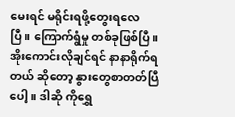မေးရင် မရိုင်းရဖို့တွေးရလေပြီ။ ကြောက်ရွံမှု တစ်ခုဖြစ်ပြီ။
အိုးကောင်းလိုချင်ရင် နာနာရိုက်ရတယ် ဆိုတော့ နွားတွေစာတတ်ပြီပေါ့။ ဒါဆို ကိုရွှေ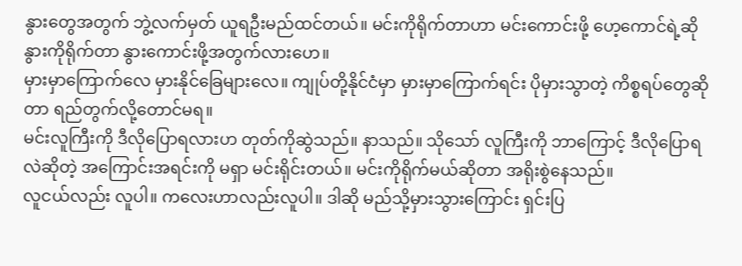နွားတွေအတွက် ဘွဲ့လက်မှတ် ယူရဦးမည်ထင်တယ်။ မင်းကိုရိုက်တာဟာ မင်းကောင်းဖို့ ဟေ့ကောင်ရဲ့ဆို နွားကိုရိုက်တာ နွားကောင်းဖို့အတွက်လားဟေ။
မှားမှာကြောက်လေ မှားနိုင်ခြေများလေ။ ကျုပ်တို့နိုင်ငံမှာ မှားမှာကြောက်ရင်း ပိုမှားသွာတဲ့ ကိစ္စရပ်တွေဆိုတာ ရည်တွက်လို့တောင်မရ။
မင်းလူကြီးကို ဒီလိုပြောရလားဟ တုတ်ကိုဆွဲသည်။ နာသည်။ သိုသော် လူကြီးကို ဘာကြောင့် ဒီလိုပြောရလဲဆိုတဲ့ အကြောင်းအရင်းကို မရှာ မင်းရိုင်းတယ်။ မင်းကိုရိုက်မယ်ဆိုတာ အရိုးစွဲနေသည်။
လူငယ်လည်း လူပါ။ ကလေးဟာလည်းလူပါ။ ဒါဆို မည်သို့မှားသွားကြောင်း ရှင်းပြ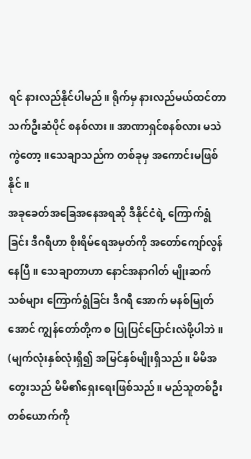ရင် နားလည်နိုင်ပါမည်။ ရိုက်မှ နားလည်မယ်ထင်တာ သက်ဦးဆံပိုင် စနစ်လား။ အာဏာရှင်စနစ်လား မသဲကွဲတော့။သေချာသည်က တစ်ခုမှ အကောင်းမဖြစ်နိုင်။
အခုခေတ်အခြေအနေအရဆို ဒီနိုင်ငံရဲ့ ကြောက်ရွံခြင်း ဒီဂရီဟာ စိုးရိမ်ရေအမှတ်ကို အတော်ကျော်လွန်နေပြီ။ သေချာတာဟာ နောင်အနာဂါတ် မျိုးဆက်သစ်များ ကြောက်ရွံခြင်း ဒီဂရီ အောက် မနစ်မြုတ်အောင် ကျွန်တော်တို့က စ ပြုပြင်ပြောင်းလဲဖို့ပါဘဲ။
(မျက်လုံးနှစ်လုံးရှိ၍ အမြင်နှစ်မျိုးရှိသည်။ မိမိအတွေးသည် မိမိ၏ရှေးရေးဖြစ်သည်။ မည်သူတစ်ဦးတစ်ယောက်ကို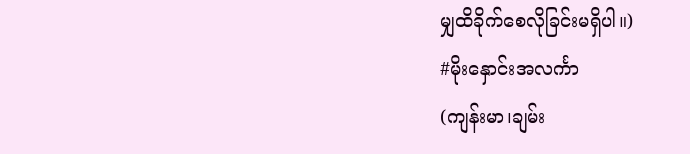မျှထိခိုက်စေလိုခြင်းမရှိပါ။)
#မိုးနှောင်းအလင်္ကာ
(ကျန်းမာ၊ချမ်း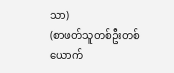သာ)
(စာဖတ်သူတစ်ဦးတစ်ယောက်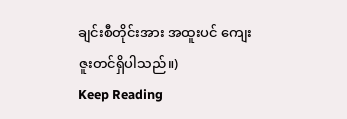ချင်းစီတိုင်းအား အထူးပင် ကျေးဇူးတင်ရှိပါသည်။)
Keep Reading